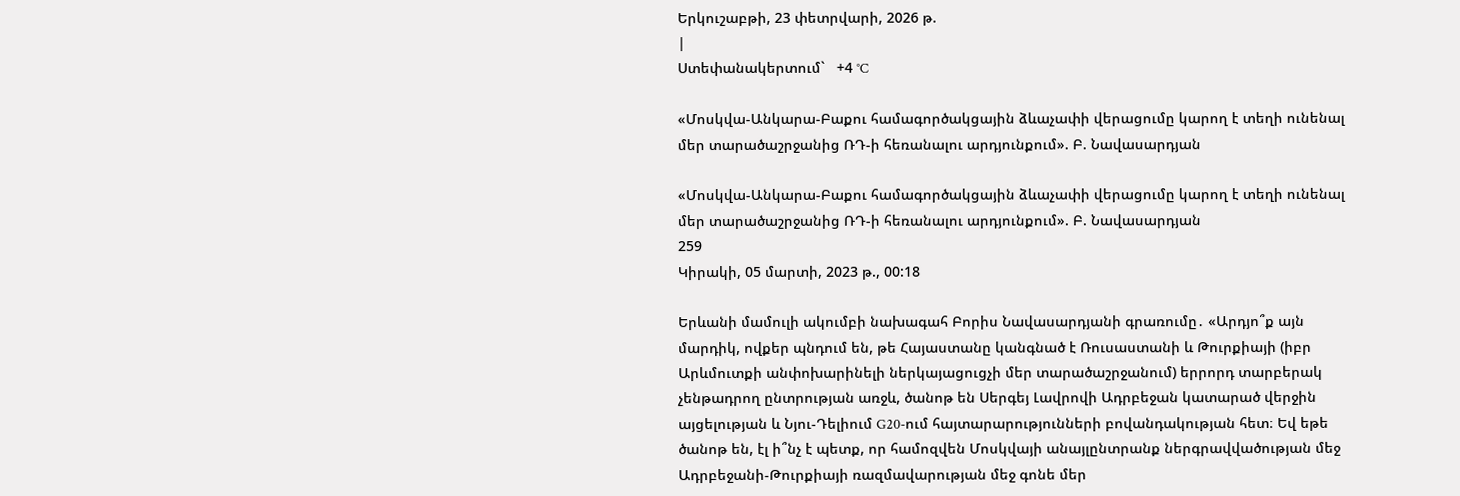Երկուշաբթի, 23 փետրվարի, 2026 թ.
|
Ստեփանակերտում`   +4 °C

«Մոսկվա-Անկարա-Բաքու համագործակցային ձևաչափի վերացումը կարող է տեղի ունենալ մեր տարածաշրջանից ՌԴ-ի հեռանալու արդյունքում». Բ. Նավասարդյան

«Մոսկվա-Անկարա-Բաքու համագործակցային ձևաչափի վերացումը կարող է տեղի ունենալ մեր տարածաշրջանից ՌԴ-ի հեռանալու արդյունքում». Բ. Նավասարդյան
259
Կիրակի, 05 մարտի, 2023 թ., 00:18

Երևանի մամուլի ակումբի նախագահ Բորիս Նավասարդյանի գրառումը․ «Արդյո՞ք այն մարդիկ, ովքեր պնդում են, թե Հայաստանը կանգնած է Ռուսաստանի և Թուրքիայի (իբր Արևմուտքի անփոխարինելի ներկայացուցչի մեր տարածաշրջանում) երրորդ տարբերակ չենթադրող ընտրության առջև, ծանոթ են Սերգեյ Լավրովի Ադրբեջան կատարած վերջին այցելության և Նյու-Դելիում G20-ում հայտարարությունների բովանդակության հետ։ Եվ եթե ծանոթ են, էլ ի՞նչ է պետք, որ համոզվեն Մոսկվայի անայլընտրանք ներգրավվածության մեջ Ադրբեջանի-Թուրքիայի ռազմավարության մեջ գոնե մեր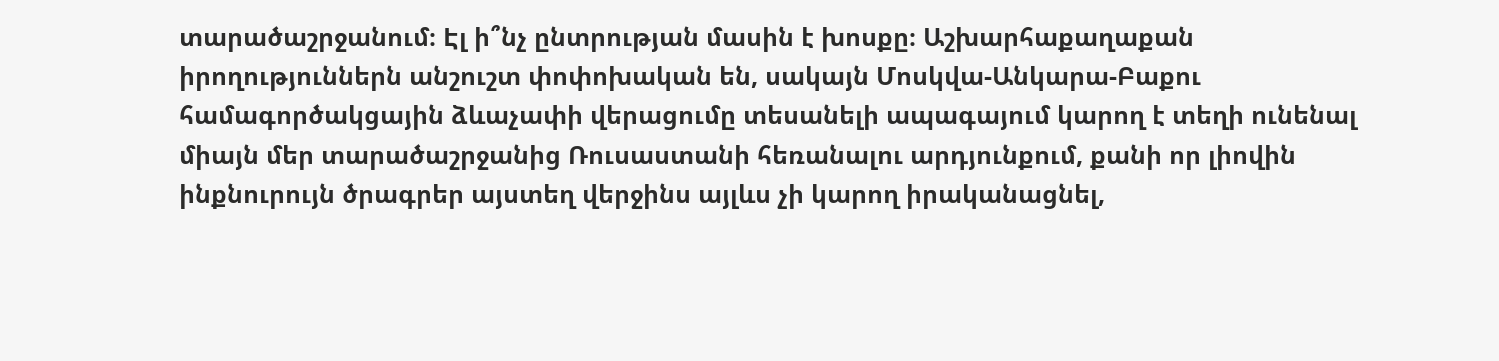տարածաշրջանում։ Էլ ի՞նչ ընտրության մասին է խոսքը։ Աշխարհաքաղաքան իրողություններն անշուշտ փոփոխական են, սակայն Մոսկվա-Անկարա-Բաքու համագործակցային ձևաչափի վերացումը տեսանելի ապագայում կարող է տեղի ունենալ միայն մեր տարածաշրջանից Ռուսաստանի հեռանալու արդյունքում, քանի որ լիովին ինքնուրույն ծրագրեր այստեղ վերջինս այլևս չի կարող իրականացնել,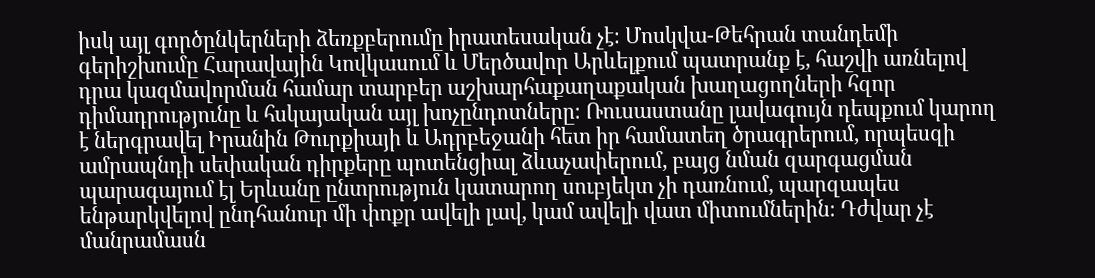իսկ այլ գործընկերների ձեռքբերումը իրատեսական չէ։ Մոսկվա-Թեհրան տանդեմի գերիշխումը Հարավային Կովկասում և Մերծավոր Արևելքում պատրանք է, հաշվի առնելով դրա կազմավորման համար տարբեր աշխարհաքաղաքական խաղացողների հզոր դիմադրությունը և հսկայական այլ խոչընդոտները։ Ռուսաստանը լավագույն դեպքում կարող է ներգրավել Իրանին Թուրքիայի և Ադրբեջանի հետ իր համատեղ ծրագրերում, որպեսզի ամրապնդի սեփական դիրքերը պոտենցիալ ձևաչափերում, բայց նման զարգացման պարագայում էլ Երևանը ընտրություն կատարող սուբյեկտ չի դառնում, պարզապես ենթարկվելով ընդհանուր մի փոքր ավելի լավ, կամ ավելի վատ միտումներին։ Դժվար չէ մանրամասն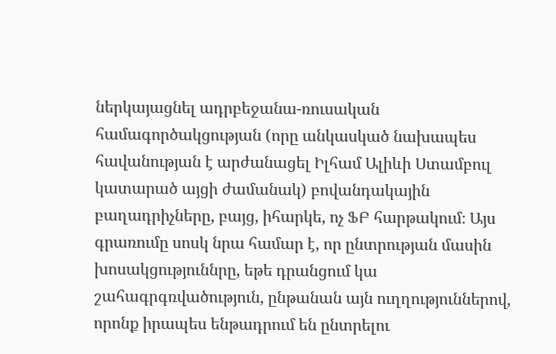ներկայացնել ադրբեջանա-ռուսական համագործակցության (որը անկասկած նախապես հավանության է արժանացել Իլհամ Ալիևի Ստամբուլ կատարած այցի ժամանակ) բովանդակային բաղադրիչները, բայց, իհարկե, ոչ ՖԲ հարթակում։ Այս գրառումը սոսկ նրա համար է, որ ընտրության մասին խոսակցություննրը, եթե դրանցում կա շահագրգռվածություն, ընթանան այն ուղղություններով, որոնք իրապես ենթադրում են ընտրելու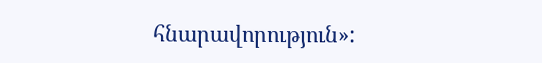հնարավորություն»: